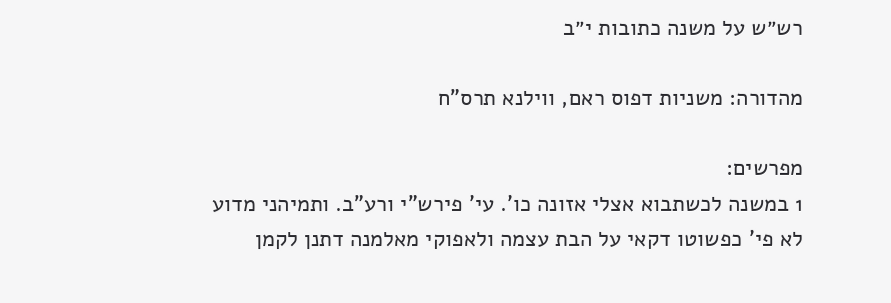רש״ש על משנה כתובות י״ב

מהדורה: משניות דפוס ראם, ווילנא תרס"ח

מפרשים:
1 במשנה לכשתבוא אצלי אזונה כו'. עי' פירש"י ורע"ב. ותמיהני מדוע לא פי' כפשוטו דקאי על הבת עצמה ולאפוקי מאלמנה דתנן לקמן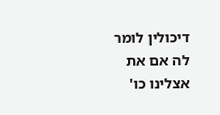דיכולין לומר לה אם את אצלינו כו'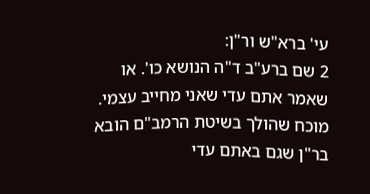עי' ברא"ש ור"ן:
2 שם ברע"ב ד"ה הנושא כו'. או שאמר אתם עדי שאני מחייב עצמי. מוכח שהולך בשיטת הרמב"ם הובא בר"ן שגם באתם עדי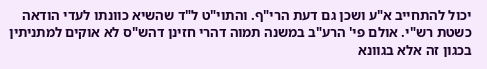יכול להתחייב א"ע ושכן גם דעת הרי"ף. והתוי"ט ל"ד שהשיא כוונתו לעדי הודאה כשטת רש"י. אולם פי' הרע"ב במשנה תמוה דהרי חזינן דהש"ס לא אוקים למתניתין בכגון זה אלא בגוונא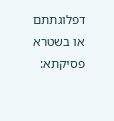דפלוגתתם או בשטרא פסיקתא: